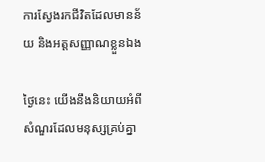ការស្វែងរកជីវិតដែលមានន័យ និងអត្តសញ្ញាណខ្លួនឯង

ថ្ងៃនេះ យើងនឹងនិយាយអំពីសំណួរដែលមនុស្សគ្រប់គ្នា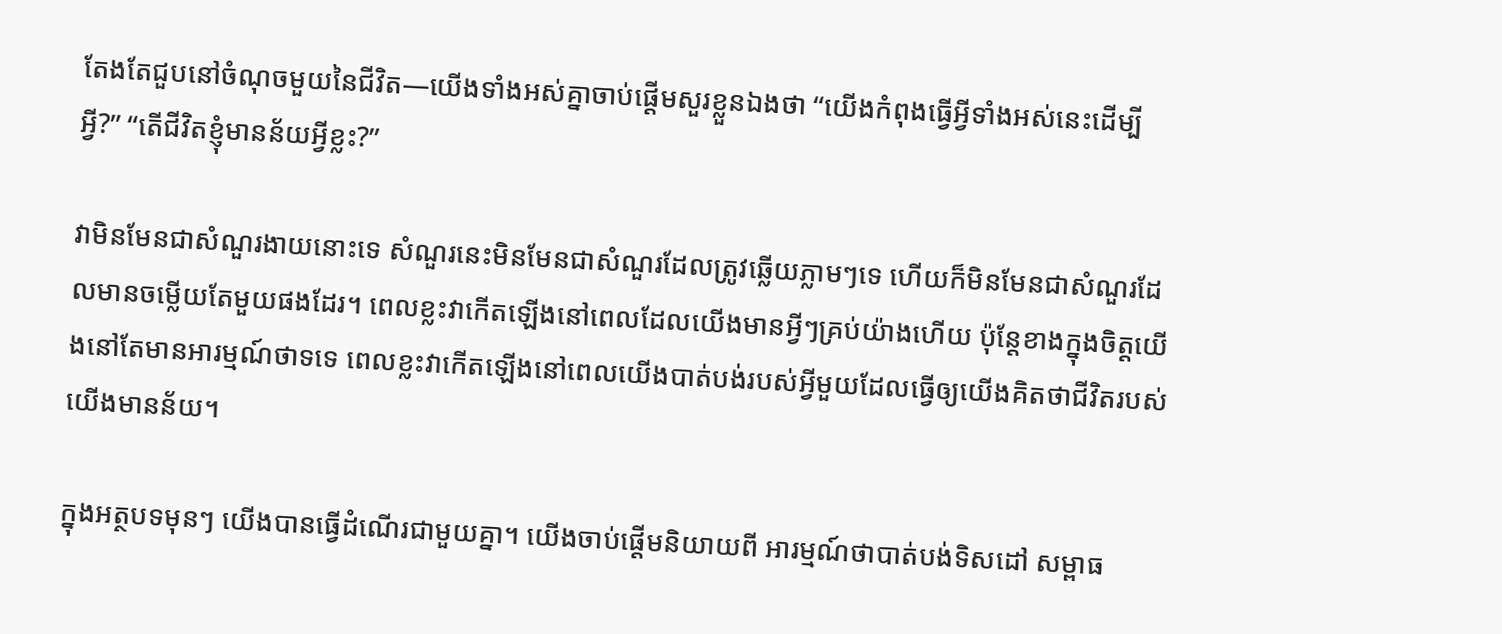តែងតែជួបនៅចំណុចមួយនៃជីវិត—យើងទាំងអស់គ្នាចាប់ផ្តើមសួរខ្លួនឯងថា “យើងកំពុងធ្វើអ្វីទាំងអស់នេះដើម្បីអ្វី?” “តើជីវិតខ្ញុំមានន័យអ្វីខ្លះ?”

វាមិនមែនជាសំណួរងាយនោះទេ សំណួរនេះមិនមែនជាសំណួរដែលត្រូវឆ្លើយភ្លាមៗទេ ហើយក៏មិនមែនជាសំណួរដែលមានចម្លើយតែមួយផងដែរ។ ពេលខ្លះវាកើតឡើងនៅពេលដែលយើងមានអ្វីៗគ្រប់យ៉ាងហើយ ប៉ុន្តែខាងក្នុងចិត្តយើងនៅតែមានអារម្មណ៍ថាទទេ ពេលខ្លះវាកើតឡើងនៅពេលយើងបាត់បង់របស់អ្វីមួយដែលធ្វើឲ្យយើងគិតថាជីវិតរបស់យើងមានន័យ។

ក្នុងអត្ថបទមុនៗ យើងបានធ្វើដំណើរជាមួយគ្នា។ យើងចាប់ផ្តើមនិយាយពី អារម្មណ៍ថាបាត់បង់ទិសដៅ សម្ពាធ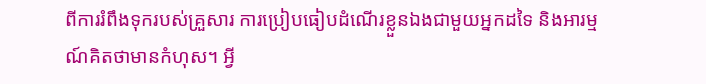ពីការរំពឹងទុករបស់គ្រួសារ ការប្រៀបធៀបដំណើរខ្លួនឯងជាមួយអ្នកដទៃ និងអារម្មណ៍គិតថាមានកំហុស។ អ្វី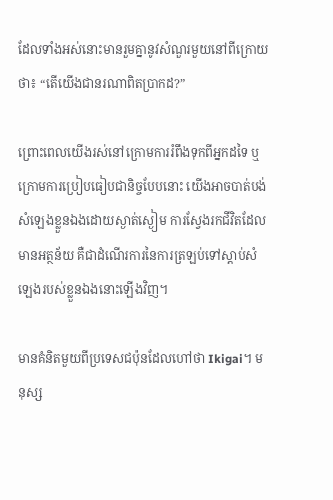ដែលទាំងអស់នោះមានរួមគ្នានូវសំណួរមួយនៅពីក្រោយថា៖ “តើយើងជានរណាពិតប្រាកដ?”

ព្រោះពេលយើងរស់នៅក្រោមការរំពឹងទុកពីអ្នកដទៃ ឬ ក្រោមការប្រៀបធៀបជានិច្ចបែបនោះ យើងអាចបាត់បង់សំឡេងខ្លួនឯងដោយស្ងាត់ស្ងៀម ការស្វែងរកជីវិតដែលមានអត្ថន័យ គឺជាដំណើរការនៃការត្រឡប់ទៅស្តាប់សំឡេងរបស់ខ្លួនឯងនោះឡើងវិញ។

មានគំនិតមួយពីប្រទេសជប៉ុនដែលហៅថា Ikigai។ មនុស្ស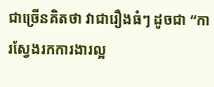ជាច្រើនគិតថា វាជារឿងធំៗ ដូចជា “ការស្វែងរកការងារល្អ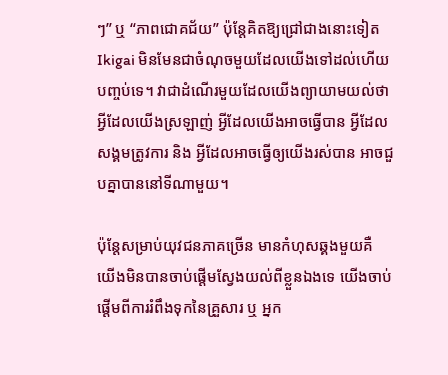ៗ” ឬ “ភាពជោគជ័យ” ប៉ុន្តែគិតឱ្យជ្រៅជាងនោះទៀត Ikigai មិនមែនជាចំណុចមួយដែលយើងទៅដល់ហើយបញ្ចប់ទេ។ វាជាដំណើរមួយដែលយើងព្យាយាមយល់ថា អ្វីដែលយើងស្រឡាញ់ អ្វីដែលយើងអាចធ្វើបាន អ្វីដែលសង្គមត្រូវការ និង អ្វីដែលអាចធ្វើឲ្យយើងរស់បាន អាចជួបគ្នាបាននៅទីណាមួយ។

ប៉ុន្តែសម្រាប់យុវជនភាគច្រើន មានកំហុសឆ្គងមួយគឺ យើងមិនបានចាប់ផ្តើមស្វែងយល់ពីខ្លួនឯងទេ យើងចាប់ផ្តើមពីការរំពឹងទុកនៃគ្រួសារ ឬ អ្នក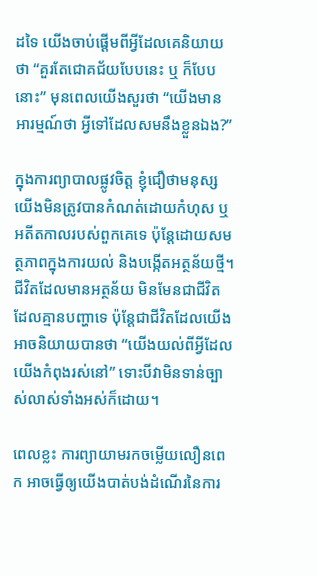ដទៃ យើងចាប់ផ្តើមពីអ្វីដែលគេនិយាយថា “គួរតែជោគជ័យបែបនេះ ឬ ក៏បែបនោះ” មុនពេលយើងសួរថា “យើងមានអារម្មណ៍ថា អ្វីទៅដែលសមនឹងខ្លួនឯង?”

ក្នុងការព្យាបាលផ្លូវចិត្ត ខ្ញុំជឿថាមនុស្សយើងមិនត្រូវបានកំណត់ដោយកំហុស ឬ អតីតកាលរបស់ពួកគេទេ ប៉ុន្តែដោយសមត្ថភាពក្នុងការយល់ និងបង្កើតអត្ថន័យថ្មី។ ជីវិតដែលមានអត្ថន័យ មិនមែនជាជីវិតដែលគ្មានបញ្ហាទេ ប៉ុន្តែជាជីវិតដែលយើងអាចនិយាយបានថា “យើងយល់ពីអ្វីដែលយើងកំពុងរស់នៅ” ទោះបីវាមិនទាន់ច្បាស់លាស់ទាំងអស់ក៏ដោយ។

ពេលខ្លះ ការព្យាយាមរកចម្លើយលឿនពេក អាចធ្វើឲ្យយើងបាត់បង់ដំណើរនៃការ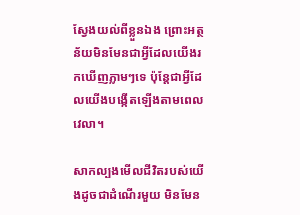ស្វែងយល់ពីខ្លួនឯង ព្រោះអត្ថន័យមិនមែនជាអ្វីដែលយើងរកឃើញភ្លាមៗទេ ប៉ុន្តែជាអ្វីដែលយើងបង្កើតឡើងតាមពេលវេលា។

សាកល្បងមើលជីវិតរបស់យើងដូចជាដំណើរមួយ មិនមែន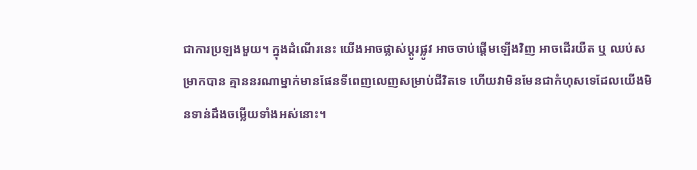ជាការប្រឡងមួយ។ ក្នុងដំណើរនេះ យើងអាចផ្លាស់ប្ដូរផ្លូវ អាចចាប់ផ្តើមឡើងវិញ អាចដើរយឺត ឬ ឈប់សម្រាកបាន គ្មាននរណាម្នាក់មានផែនទីពេញលេញសម្រាប់ជីវិតទេ ហើយវាមិនមែនជាកំហុសទេដែលយើងមិនទាន់ដឹងចម្លើយទាំងអស់នោះ។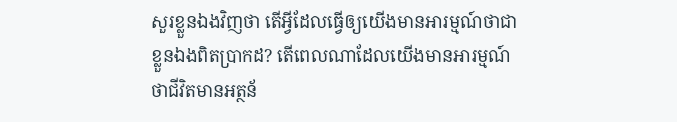សួរខ្លួនឯងវិញថា តើអ្វីដែលធ្វើឲ្យយើងមានអារម្មណ៍ថាជាខ្លួនឯងពិតប្រាកដ? តើពេលណាដែលយើងមានអារម្មណ៍ថាជីវិតមានអត្ថន័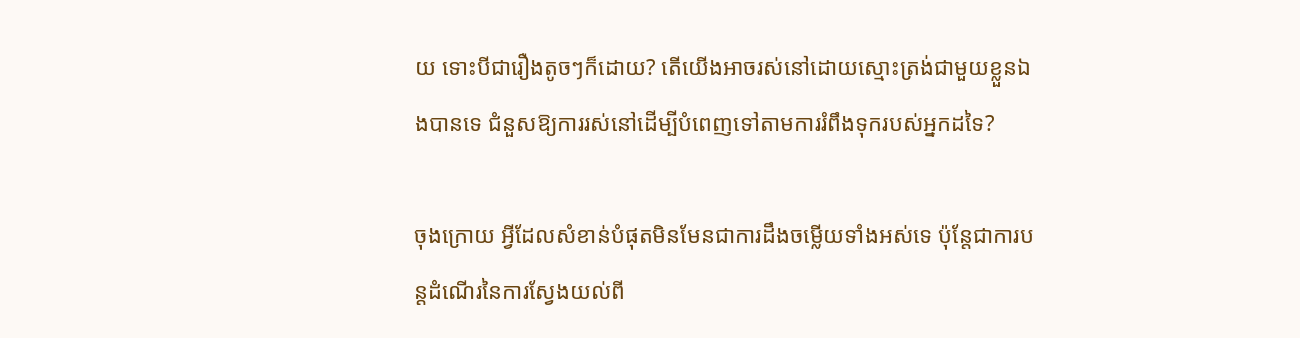យ ទោះបីជារឿងតូចៗក៏ដោយ? តើយើងអាចរស់នៅដោយស្មោះត្រង់ជាមួយខ្លួនឯងបានទេ ជំនួសឱ្យការរស់នៅដើម្បីបំពេញទៅតាមការរំពឹងទុករបស់អ្នកដទៃ?

ចុងក្រោយ អ្វីដែលសំខាន់បំផុតមិនមែនជាការដឹងចម្លើយទាំងអស់ទេ ប៉ុន្តែជាការបន្តដំណើរនៃការស្វែងយល់ពី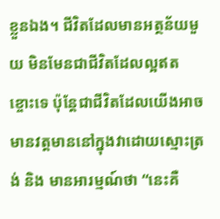ខ្លួនឯង។ ជីវិតដែលមានអត្ថន័យមួយ មិនមែនជាជីវិតដែលល្អឥតខ្ចោះទេ ប៉ុន្តែជាជីវិតដែលយើងអាចមានវត្តមាននៅក្នុងវាដោយស្មោះត្រង់ និង មានអារម្មណ៍ថា “នេះគឺ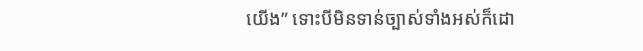យើង” ទោះបីមិនទាន់ច្បាស់ទាំងអស់ក៏ដោ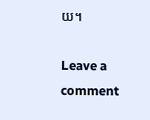យ។

Leave a comment